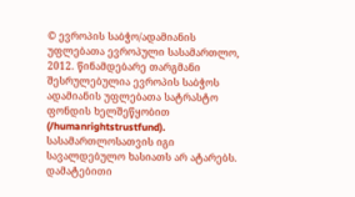© ევროპის საბჭო/ადამიანის უფლებათა ევროპული სასამართლო, 2012. წინამდებარე თარგმანი შესრულებულია ევროპის საბჭოს ადამიანის უფლებათა სატრასტო ფონდის ხელშეწყობით (/humanrightstrustfund). სასამართლოსათვის იგი სავალდებულო ხასიათს არ ატარებს. დამატებითი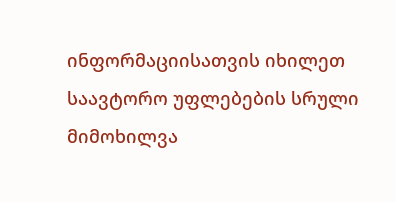ინფორმაციისათვის იხილეთ საავტორო უფლებების სრული მიმოხილვა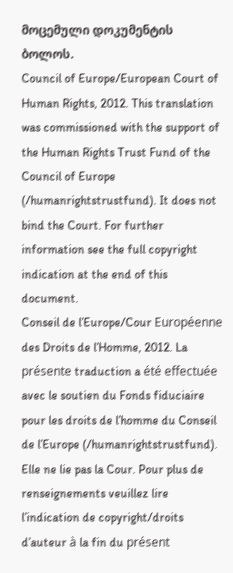მოცემული დოკუმენტის ბოლოს.
Council of Europe/European Court of Human Rights, 2012. This translation was commissioned with the support of the Human Rights Trust Fund of the Council of Europe (/humanrightstrustfund). It does not bind the Court. For further information see the full copyright indication at the end of this document.
Conseil de l’Europe/Cour Européenne des Droits de l’Homme, 2012. La présente traduction a été effectuée avec le soutien du Fonds fiduciaire pour les droits de l’homme du Conseil de l’Europe (/humanrightstrustfund). Elle ne lie pas la Cour. Pour plus de renseignements veuillez lire l’indication de copyright/droits d’auteur à la fin du présent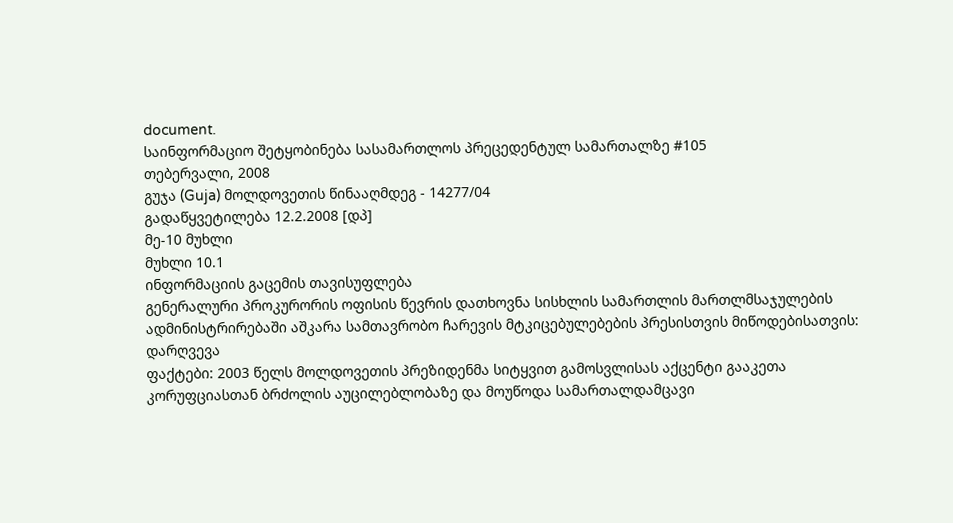document.
საინფორმაციო შეტყობინება სასამართლოს პრეცედენტულ სამართალზე #105
თებერვალი, 2008
გუჯა (Guja) მოლდოვეთის წინააღმდეგ - 14277/04
გადაწყვეტილება 12.2.2008 [დპ]
მე-10 მუხლი
მუხლი 10.1
ინფორმაციის გაცემის თავისუფლება
გენერალური პროკურორის ოფისის წევრის დათხოვნა სისხლის სამართლის მართლმსაჯულების ადმინისტრირებაში აშკარა სამთავრობო ჩარევის მტკიცებულებების პრესისთვის მიწოდებისათვის: დარღვევა
ფაქტები: 2003 წელს მოლდოვეთის პრეზიდენმა სიტყვით გამოსვლისას აქცენტი გააკეთა კორუფციასთან ბრძოლის აუცილებლობაზე და მოუწოდა სამართალდამცავი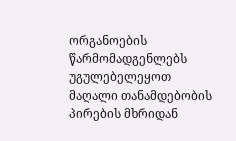ორგანოების წარმომადგენლებს უგულებელეყოთ მაღალი თანამდებობის პირების მხრიდან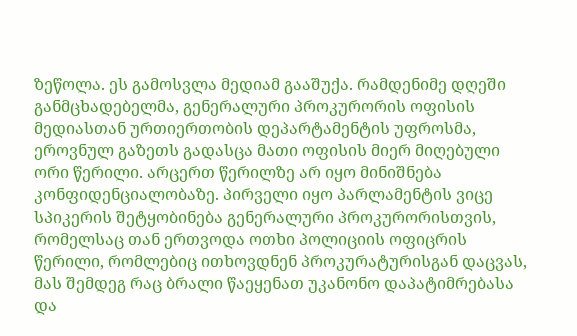ზეწოლა. ეს გამოსვლა მედიამ გააშუქა. რამდენიმე დღეში განმცხადებელმა, გენერალური პროკურორის ოფისის მედიასთან ურთიერთობის დეპარტამენტის უფროსმა, ეროვნულ გაზეთს გადასცა მათი ოფისის მიერ მიღებული ორი წერილი. არცერთ წერილზე არ იყო მინიშნება კონფიდენციალობაზე. პირველი იყო პარლამენტის ვიცე სპიკერის შეტყობინება გენერალური პროკურორისთვის, რომელსაც თან ერთვოდა ოთხი პოლიციის ოფიცრის წერილი, რომლებიც ითხოვდნენ პროკურატურისგან დაცვას, მას შემდეგ რაც ბრალი წაეყენათ უკანონო დაპატიმრებასა და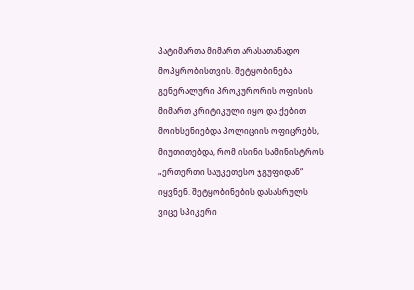პატიმართა მიმართ არასათანადო მოპყრობისთვის. შეტყობინება გენერალური პროკურორის ოფისის მიმართ კრიტიკული იყო და ქებით მოიხსენიებდა პოლიციის ოფიცრებს, მიუთითებდა, რომ ისინი სამინისტროს „ერთერთი საუკეთესო ჯგუფიდან“ იყვნენ. შეტყობინების დასასრულს ვიცე სპიკერი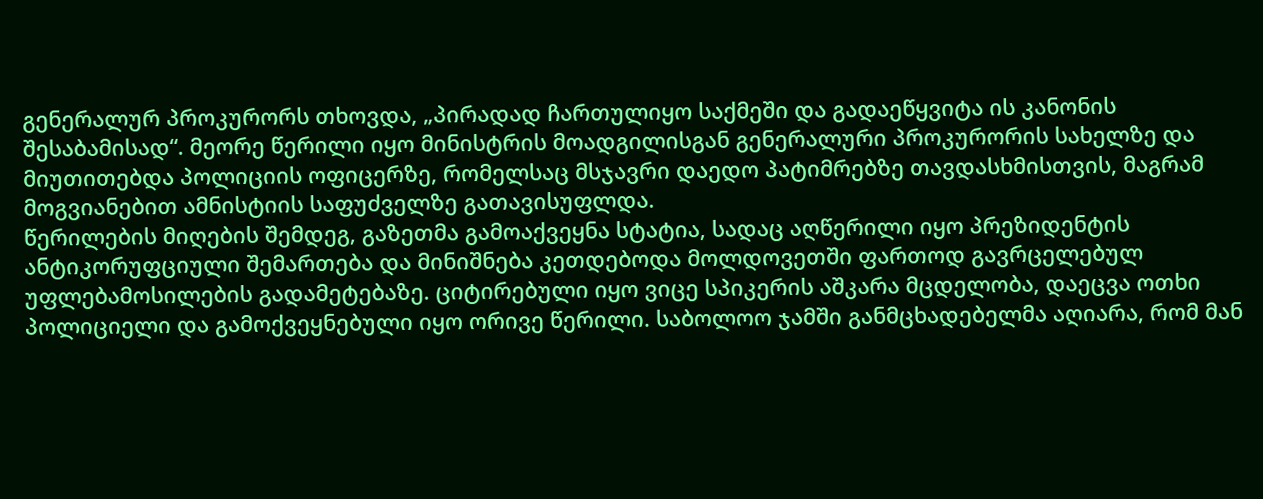გენერალურ პროკურორს თხოვდა, „პირადად ჩართულიყო საქმეში და გადაეწყვიტა ის კანონის შესაბამისად“. მეორე წერილი იყო მინისტრის მოადგილისგან გენერალური პროკურორის სახელზე და მიუთითებდა პოლიციის ოფიცერზე, რომელსაც მსჯავრი დაედო პატიმრებზე თავდასხმისთვის, მაგრამ მოგვიანებით ამნისტიის საფუძველზე გათავისუფლდა.
წერილების მიღების შემდეგ, გაზეთმა გამოაქვეყნა სტატია, სადაც აღწერილი იყო პრეზიდენტის ანტიკორუფციული შემართება და მინიშნება კეთდებოდა მოლდოვეთში ფართოდ გავრცელებულ უფლებამოსილების გადამეტებაზე. ციტირებული იყო ვიცე სპიკერის აშკარა მცდელობა, დაეცვა ოთხი პოლიციელი და გამოქვეყნებული იყო ორივე წერილი. საბოლოო ჯამში განმცხადებელმა აღიარა, რომ მან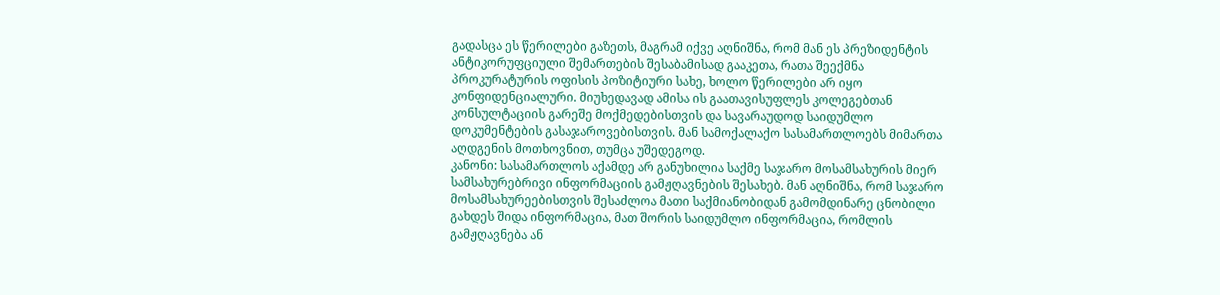გადასცა ეს წერილები გაზეთს, მაგრამ იქვე აღნიშნა, რომ მან ეს პრეზიდენტის ანტიკორუფციული შემართების შესაბამისად გააკეთა, რათა შეექმნა პროკურატურის ოფისის პოზიტიური სახე, ხოლო წერილები არ იყო კონფიდენციალური. მიუხედავად ამისა ის გაათავისუფლეს კოლეგებთან კონსულტაციის გარეშე მოქმედებისთვის და სავარაუდოდ საიდუმლო დოკუმენტების გასაჯაროვებისთვის. მან სამოქალაქო სასამართლოებს მიმართა აღდგენის მოთხოვნით, თუმცა უშედეგოდ.
კანონი: სასამართლოს აქამდე არ განუხილია საქმე საჯარო მოსამსახურის მიერ სამსახურებრივი ინფორმაციის გამჟღავნების შესახებ. მან აღნიშნა, რომ საჯარო მოსამსახურეებისთვის შესაძლოა მათი საქმიანობიდან გამომდინარე ცნობილი გახდეს შიდა ინფორმაცია, მათ შორის საიდუმლო ინფორმაცია, რომლის გამჟღავნება ან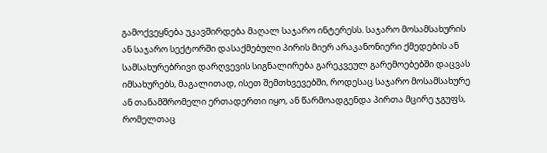გამოქვეყნება უკავშირდება მაღალ საჯარო ინტერესს. საჯარო მოსამსახურის ან საჯარო სექტორში დასაქმებული პირის მიერ არაკანონიერი ქმედების ან სამსახურებრივი დარღვევის სიგნალირება გარეკვეულ გარემოებებში დაცვას იმსახურებს, მაგალითად, ისეთ შემთხვევებში, როდესაც საჯარო მოსამსახურე ან თანამშრომელი ერთადერთი იყო, ან წარმოადგენდა პირთა მცირე ჯგუფს, რომელთაც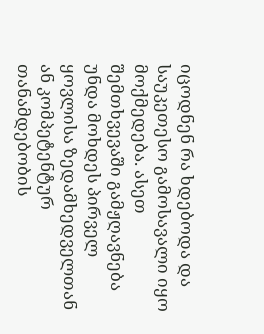იცოდნენ რა ხდებოდა და საუკეთესო გამოსავალი იყო მოქმედება. ასეთ შემთხვევაში გამჟღავნება უნდა მოხდეს პირველ ყოვლისა ზედამხედველთან ან კომპეტენტურ თანამდებობის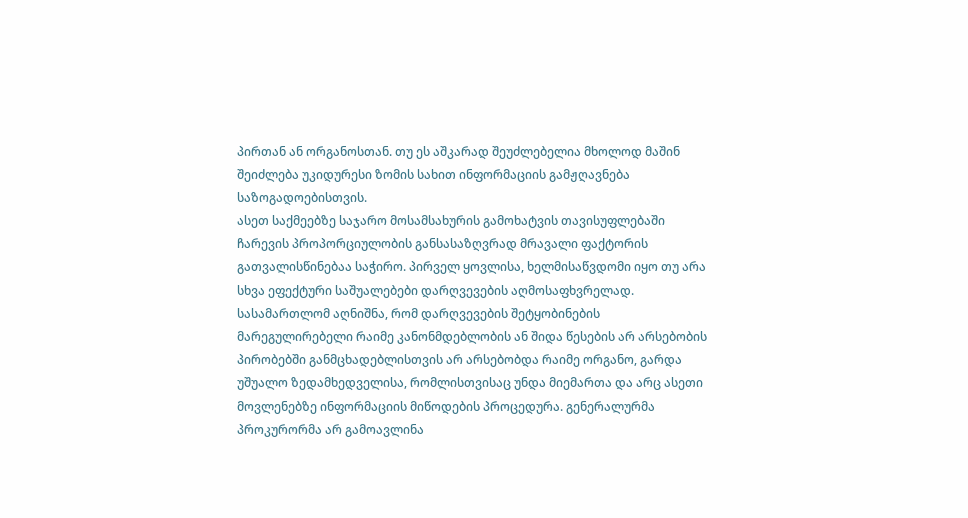პირთან ან ორგანოსთან. თუ ეს აშკარად შეუძლებელია მხოლოდ მაშინ შეიძლება უკიდურესი ზომის სახით ინფორმაციის გამჟღავნება საზოგადოებისთვის.
ასეთ საქმეებზე საჯარო მოსამსახურის გამოხატვის თავისუფლებაში ჩარევის პროპორციულობის განსასაზღვრად მრავალი ფაქტორის გათვალისწინებაა საჭირო. პირველ ყოვლისა, ხელმისაწვდომი იყო თუ არა სხვა ეფექტური საშუალებები დარღვევების აღმოსაფხვრელად. სასამართლომ აღნიშნა, რომ დარღვევების შეტყობინების მარეგულირებელი რაიმე კანონმდებლობის ან შიდა წესების არ არსებობის პირობებში განმცხადებლისთვის არ არსებობდა რაიმე ორგანო, გარდა უშუალო ზედამხედველისა, რომლისთვისაც უნდა მიემართა და არც ასეთი მოვლენებზე ინფორმაციის მიწოდების პროცედურა. გენერალურმა პროკურორმა არ გამოავლინა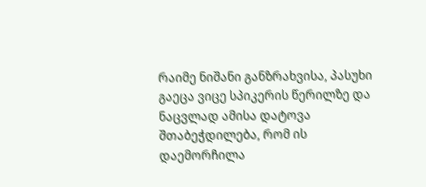რაიმე ნიშანი განზრახვისა, პასუხი გაეცა ვიცე სპიკერის წერილზე და ნაცვლად ამისა დატოვა შთაბეჭდილება, რომ ის დაემორჩილა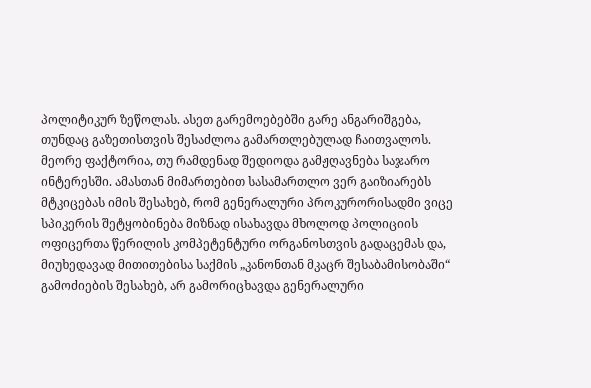პოლიტიკურ ზეწოლას. ასეთ გარემოებებში გარე ანგარიშგება, თუნდაც გაზეთისთვის შესაძლოა გამართლებულად ჩაითვალოს. მეორე ფაქტორია, თუ რამდენად შედიოდა გამჟღავნება საჯარო ინტერესში. ამასთან მიმართებით სასამართლო ვერ გაიზიარებს მტკიცებას იმის შესახებ, რომ გენერალური პროკურორისადმი ვიცე სპიკერის შეტყობინება მიზნად ისახავდა მხოლოდ პოლიციის ოფიცერთა წერილის კომპეტენტური ორგანოსთვის გადაცემას და, მიუხედავად მითითებისა საქმის „კანონთან მკაცრ შესაბამისობაში“ გამოძიების შესახებ, არ გამორიცხავდა გენერალური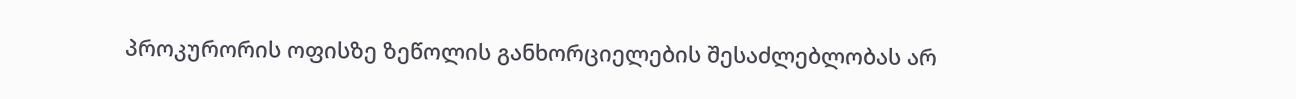პროკურორის ოფისზე ზეწოლის განხორციელების შესაძლებლობას არ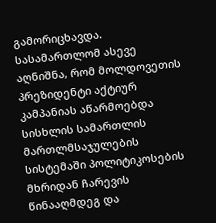გამორიცხავდა. სასამართლომ ასევე აღნიშნა, რომ მოლდოვეთის პრეზიდენტი აქტიურ კამპანიას აწარმოებდა სისხლის სამართლის მართლმსაჯულების სისტემაში პოლიტიკოსების მხრიდან ჩარევის წინააღმდეგ და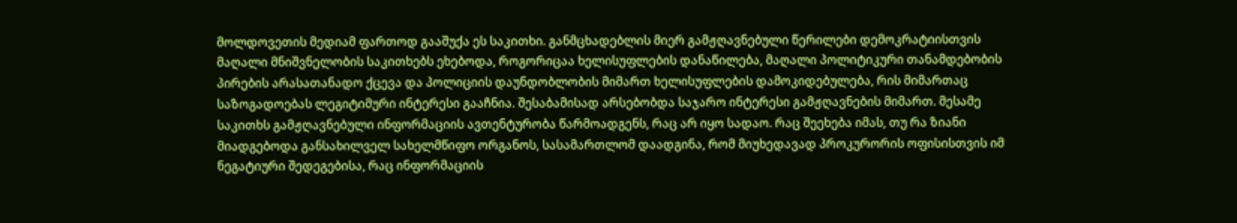მოლდოვეთის მედიამ ფართოდ გააშუქა ეს საკითხი. განმცხადებლის მიერ გამჟღავნებული წერილები დემოკრატიისთვის მაღალი მნიშვნელობის საკითხებს ეხებოდა, როგორიცაა ხელისუფლების დანაწილება, მაღალი პოლიტიკური თანამდებობის პირების არასათანადო ქცევა და პოლიციის დაუნდობლობის მიმართ ხელისუფლების დამოკიდებულება, რის მიმართაც საზოგადოებას ლეგიტიმური ინტერესი გააჩნია. შესაბამისად არსებობდა საჯარო ინტერესი გამჟღავნების მიმართ. მესამე საკითხს გამჟღავნებული ინფორმაციის ავთენტურობა წარმოადგენს, რაც არ იყო სადაო. რაც შეეხება იმას, თუ რა ზიანი მიადგებოდა განსახილველ სახელმწიფო ორგანოს, სასამართლომ დაადგინა, რომ მიუხედავად პროკურორის ოფისისთვის იმ ნეგატიური შედეგებისა, რაც ინფორმაციის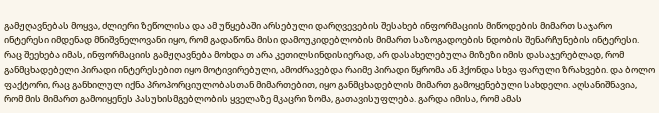გამჟღავნებას მოყვა, ძლიერი ზეწოლისა და ამ უწყებაში არსებული დარღვევების შესახებ ინფორმაციის მიწოდების მიმართ საჯარო ინტერესი იმდენად მნიშვნელოვანი იყო, რომ გადაწონა მისი დამოუკიდებლობის მიმართ საზოგადოების ნდობის შენარჩუნების ინტერესი. რაც შეეხება იმას, ინფორმაციის გამჟღავნება მოხდა თ არა კეთილსინდისიერად, არ დასახელებულა მიზეზი იმის დასაჯერებლად, რომ განმცხადებელი პირადი ინტერესებით იყო მოტივირებული, ამოძრავებდა რაიმე პირადი წყრომა ან ჰქონდა სხვა ფარული ზრახვები. და ბოლო ფაქტორი, რაც განხილულ იქნა პროპორციულობასთან მიმართებით, იყო განმცხადებლის მიმართ გამოყენებული სახდელი. აღსანიშნავია, რომ მის მიმართ გამოიყენეს პასუხისმგებლობის ყველაზე მკაცრი ზომა, გათავისუფლება. გარდა იმისა, რომ ამას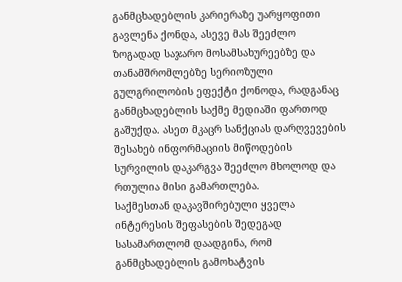განმცხადებლის კარიერაზე უარყოფითი გავლენა ქონდა, ასევე მას შეეძლო ზოგადად საჯარო მოსამსახურეებზე და თანამშრომლებზე სერიოზული გულგრილობის ეფექტი ქონოდა, რადგანაც განმცხადებლის საქმე მედიაში ფართოდ გაშუქდა. ასეთ მკაცრ სანქციას დარღვევების შესახებ ინფორმაციის მიწოდების სურვილის დაკარგვა შეეძლო მხოლოდ და რთულია მისი გამართლება.
საქმესთან დაკავშირებული ყველა ინტერესის შეფასების შედეგად სასამართლომ დაადგინა, რომ განმცხადებლის გამოხატვის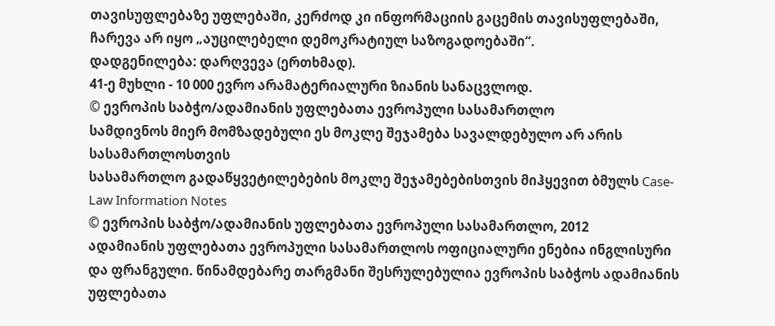თავისუფლებაზე უფლებაში, კერძოდ კი ინფორმაციის გაცემის თავისუფლებაში, ჩარევა არ იყო „აუცილებელი დემოკრატიულ საზოგადოებაში“.
დადგენილება: დარღვევა (ერთხმად).
41-ე მუხლი - 10 000 ევრო არამატერიალური ზიანის სანაცვლოდ.
© ევროპის საბჭო/ადამიანის უფლებათა ევროპული სასამართლო
სამდივნოს მიერ მომზადებული ეს მოკლე შეჯამება სავალდებულო არ არის სასამართლოსთვის
სასამართლო გადაწყვეტილებების მოკლე შეჯამებებისთვის მიჰყევით ბმულს Case-Law Information Notes
© ევროპის საბჭო/ადამიანის უფლებათა ევროპული სასამართლო, 2012
ადამიანის უფლებათა ევროპული სასამართლოს ოფიციალური ენებია ინგლისური და ფრანგული. წინამდებარე თარგმანი შესრულებულია ევროპის საბჭოს ადამიანის უფლებათა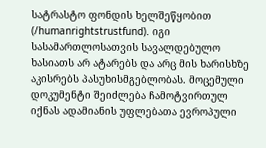სატრასტო ფონდის ხელშეწყობით (/humanrightstrustfund). იგი სასამართლოსათვის სავალდებულო ხასიათს არ ატარებს და არც მის ხარისხზე აკისრებს პასუხისმგებლობას. მოცემული დოკუმენტი შეიძლება ჩამოტვირთულ იქნას ადამიანის უფლებათა ევროპული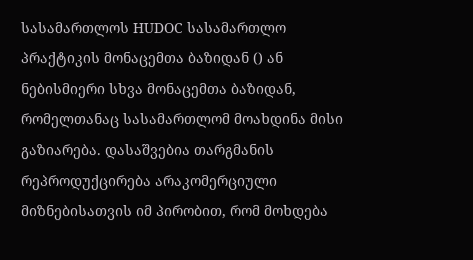სასამართლოს HUDOC სასამართლო პრაქტიკის მონაცემთა ბაზიდან () ან ნებისმიერი სხვა მონაცემთა ბაზიდან, რომელთანაც სასამართლომ მოახდინა მისი გაზიარება. დასაშვებია თარგმანის რეპროდუქცირება არაკომერციული მიზნებისათვის იმ პირობით, რომ მოხდება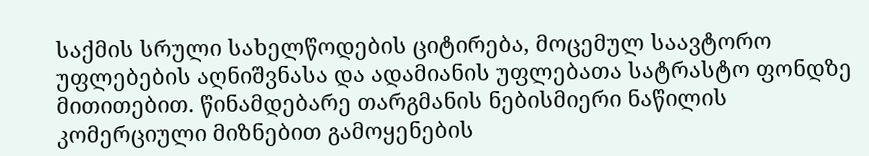საქმის სრული სახელწოდების ციტირება, მოცემულ საავტორო უფლებების აღნიშვნასა და ადამიანის უფლებათა სატრასტო ფონდზე მითითებით. წინამდებარე თარგმანის ნებისმიერი ნაწილის კომერციული მიზნებით გამოყენების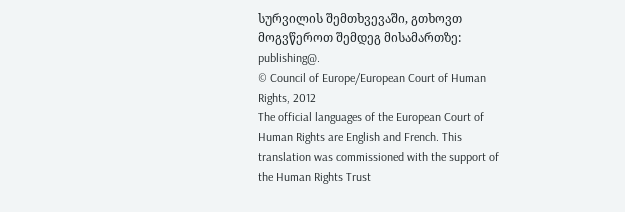სურვილის შემთხვევაში, გთხოვთ მოგვწეროთ შემდეგ მისამართზე: publishing@.
© Council of Europe/European Court of Human Rights, 2012
The official languages of the European Court of Human Rights are English and French. This translation was commissioned with the support of the Human Rights Trust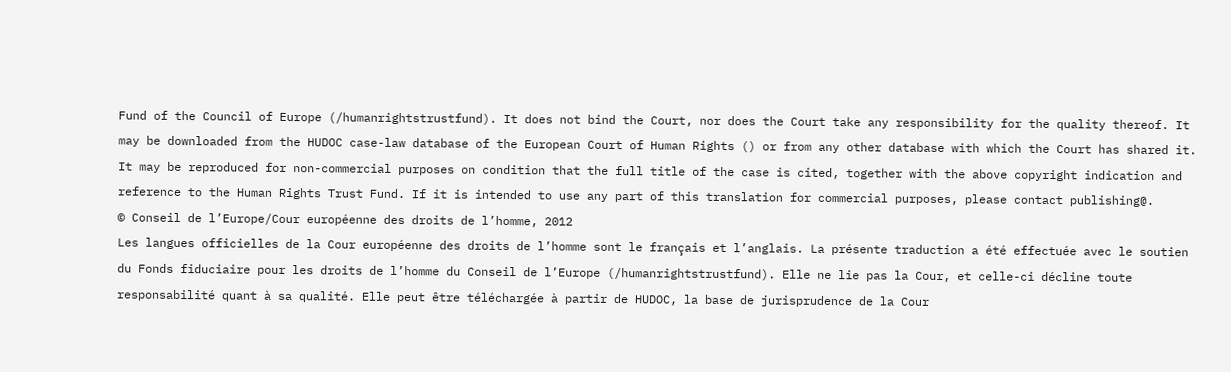Fund of the Council of Europe (/humanrightstrustfund). It does not bind the Court, nor does the Court take any responsibility for the quality thereof. It may be downloaded from the HUDOC case-law database of the European Court of Human Rights () or from any other database with which the Court has shared it. It may be reproduced for non-commercial purposes on condition that the full title of the case is cited, together with the above copyright indication and reference to the Human Rights Trust Fund. If it is intended to use any part of this translation for commercial purposes, please contact publishing@.
© Conseil de l’Europe/Cour européenne des droits de l’homme, 2012
Les langues officielles de la Cour européenne des droits de l’homme sont le français et l’anglais. La présente traduction a été effectuée avec le soutien du Fonds fiduciaire pour les droits de l’homme du Conseil de l’Europe (/humanrightstrustfund). Elle ne lie pas la Cour, et celle-ci décline toute responsabilité quant à sa qualité. Elle peut être téléchargée à partir de HUDOC, la base de jurisprudence de la Cour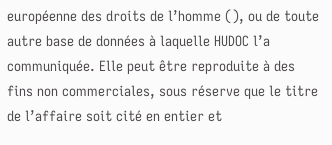européenne des droits de l’homme (), ou de toute autre base de données à laquelle HUDOC l’a communiquée. Elle peut être reproduite à des fins non commerciales, sous réserve que le titre de l’affaire soit cité en entier et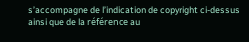s’accompagne de l’indication de copyright ci-dessus ainsi que de la référence au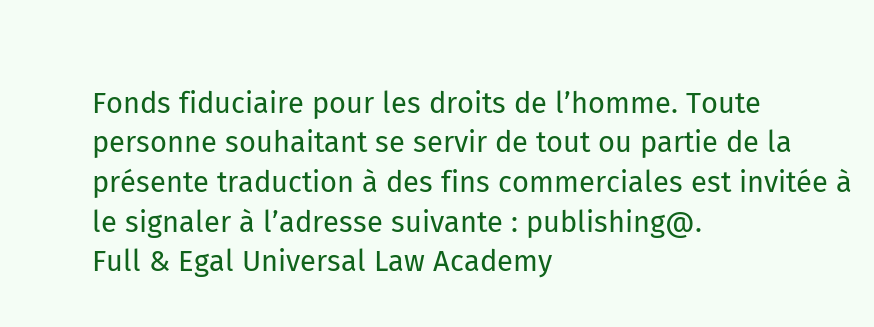Fonds fiduciaire pour les droits de l’homme. Toute personne souhaitant se servir de tout ou partie de la présente traduction à des fins commerciales est invitée à le signaler à l’adresse suivante : publishing@.
Full & Egal Universal Law Academy